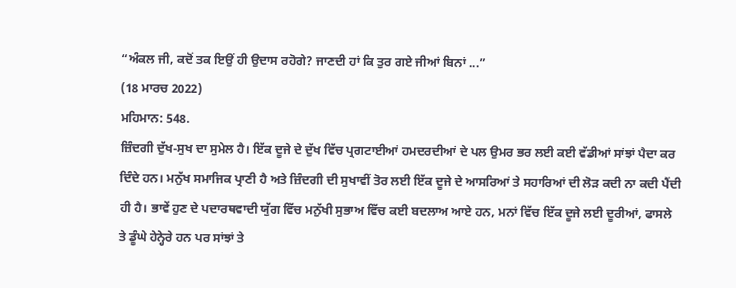“ਅੰਕਲ ਜੀ, ਕਦੋਂ ਤਕ ਇਉਂ ਹੀ ਉਦਾਸ ਰਹੋਗੇ? ਜਾਣਦੀ ਹਾਂ ਕਿ ਤੁਰ ਗਏ ਜੀਆਂ ਬਿਨਾਂ ...”
(18 ਮਾਰਚ 2022)
ਮਹਿਮਾਨ: 548.
ਜ਼ਿੰਦਗੀ ਦੁੱਖ-ਸੁਖ ਦਾ ਸੁਮੇਲ ਹੈ। ਇੱਕ ਦੂਜੇ ਦੇ ਦੁੱਖ ਵਿੱਚ ਪ੍ਰਗਟਾਈਆਂ ਹਮਦਰਦੀਆਂ ਦੇ ਪਲ ਉਮਰ ਭਰ ਲਈ ਕਈ ਵੱਡੀਆਂ ਸਾਂਝਾਂ ਪੈਦਾ ਕਰ ਦਿੰਦੇ ਹਨ। ਮਨੁੱਖ ਸਮਾਜਿਕ ਪ੍ਰਾਣੀ ਹੈ ਅਤੇ ਜ਼ਿੰਦਗੀ ਦੀ ਸੁਖਾਵੀਂ ਤੋਰ ਲਈ ਇੱਕ ਦੂਜੇ ਦੇ ਆਸਰਿਆਂ ਤੇ ਸਹਾਰਿਆਂ ਦੀ ਲੋੜ ਕਦੀ ਨਾ ਕਦੀ ਪੈਂਦੀ ਹੀ ਹੈ। ਭਾਵੇਂ ਹੁਣ ਦੇ ਪਦਾਰਥਵਾਦੀ ਯੁੱਗ ਵਿੱਚ ਮਨੁੱਖੀ ਸੁਭਾਅ ਵਿੱਚ ਕਈ ਬਦਲਾਅ ਆਏ ਹਨ, ਮਨਾਂ ਵਿੱਚ ਇੱਕ ਦੂਜੇ ਲਈ ਦੂਰੀਆਂ, ਫਾਸਲੇ ਤੇ ਡੂੰਘੇ ਹੇਨ੍ਹੇਰੇ ਹਨ ਪਰ ਸਾਂਝਾਂ ਤੇ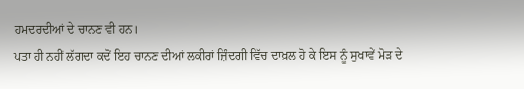ਹਮਦਰਦੀਆਂ ਦੇ ਚਾਨਣ ਵੀ ਹਨ।
ਪਤਾ ਹੀ ਨਹੀਂ ਲੱਗਦਾ ਕਦੋਂ ਇਹ ਚਾਨਣ ਦੀਆਂ ਲਕੀਰਾਂ ਜ਼ਿੰਦਗੀ ਵਿੱਚ ਦਾਖ਼ਲ ਹੋ ਕੇ ਇਸ ਨੂੰ ਸੁਖਾਵੇਂ ਮੋੜ ਦੇ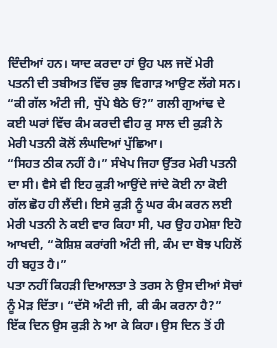ਦਿੰਦੀਆਂ ਹਨ। ਯਾਦ ਕਰਦਾ ਹਾਂ ਉਹ ਪਲ ਜਦੋਂ ਮੇਰੀ ਪਤਨੀ ਦੀ ਤਬੀਅਤ ਵਿੱਚ ਕੁਝ ਵਿਗਾੜ ਆਉਣ ਲੱਗੇ ਸਨ। “ਕੀ ਗੱਲ ਅੰਟੀ ਜੀ, ਧੁੱਪੇ ਬੈਠੇ ਓਂ?” ਗਲੀ ਗੁਆਂਢ ਦੇ ਕਈ ਘਰਾਂ ਵਿੱਚ ਕੰਮ ਕਰਦੀ ਵੀਹ ਕੁ ਸਾਲ ਦੀ ਕੁੜੀ ਨੇ ਮੇਰੀ ਪਤਨੀ ਕੋਲੋਂ ਲੰਘਦਿਆਂ ਪੁੱਛਿਆ।
“ਸਿਹਤ ਠੀਕ ਨਹੀਂ ਹੈ।” ਸੰਖੇਪ ਜਿਹਾ ਉੱਤਰ ਮੇਰੀ ਪਤਨੀ ਦਾ ਸੀ। ਵੈਸੇ ਵੀ ਇਹ ਕੁੜੀ ਆਉਂਦੇ ਜਾਂਦੇ ਕੋਈ ਨਾ ਕੋਈ ਗੱਲ ਛੋਹ ਹੀ ਲੈਂਦੀ। ਇਸੇ ਕੁੜੀ ਨੂੰ ਘਰ ਕੰਮ ਕਰਨ ਲਈ ਮੇਰੀ ਪਤਨੀ ਨੇ ਕਈ ਵਾਰ ਕਿਹਾ ਸੀ, ਪਰ ਉਹ ਹਮੇਸ਼ਾ ਇਹੋ ਆਖਦੀ, “ਕੋਸ਼ਿਸ਼ ਕਰਾਂਗੀ ਅੰਟੀ ਜੀ, ਕੰਮ ਦਾ ਬੋਝ ਪਹਿਲੋਂ ਹੀ ਬਹੁਤ ਹੈ।”
ਪਤਾ ਨਹੀਂ ਕਿਹੜੀ ਦਿਆਲਤਾ ਤੇ ਤਰਸ ਨੇ ਉਸ ਦੀਆਂ ਸੋਚਾਂ ਨੂੰ ਮੋੜ ਦਿੱਤਾ। “ਦੱਸੋ ਅੰਟੀ ਜੀ, ਕੀ ਕੰਮ ਕਰਨਾ ਹੈ?” ਇੱਕ ਦਿਨ ਉਸ ਕੁੜੀ ਨੇ ਆ ਕੇ ਕਿਹਾ। ਉਸ ਦਿਨ ਤੋਂ ਹੀ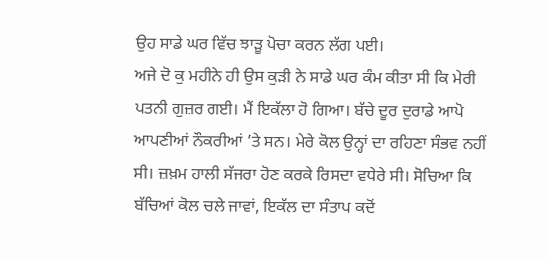ਉਹ ਸਾਡੇ ਘਰ ਵਿੱਚ ਝਾੜੂ ਪੋਚਾ ਕਰਨ ਲੱਗ ਪਈ।
ਅਜੇ ਦੋ ਕੁ ਮਹੀਨੇ ਹੀ ਉਸ ਕੁੜੀ ਨੇ ਸਾਡੇ ਘਰ ਕੰਮ ਕੀਤਾ ਸੀ ਕਿ ਮੇਰੀ ਪਤਨੀ ਗੁਜ਼ਰ ਗਈ। ਮੈਂ ਇਕੱਲਾ ਹੋ ਗਿਆ। ਬੱਚੇ ਦੂਰ ਦੁਰਾਡੇ ਆਪੋ ਆਪਣੀਆਂ ਨੌਕਰੀਆਂ ’ਤੇ ਸਨ। ਮੇਰੇ ਕੋਲ ਉਨ੍ਹਾਂ ਦਾ ਰਹਿਣਾ ਸੰਭਵ ਨਹੀਂ ਸੀ। ਜ਼ਖ਼ਮ ਹਾਲੀ ਸੱਜਰਾ ਹੋਣ ਕਰਕੇ ਰਿਸਦਾ ਵਧੇਰੇ ਸੀ। ਸੋਚਿਆ ਕਿ ਬੱਚਿਆਂ ਕੋਲ ਚਲੇ ਜਾਵਾਂ, ਇਕੱਲ ਦਾ ਸੰਤਾਪ ਕਦੋਂ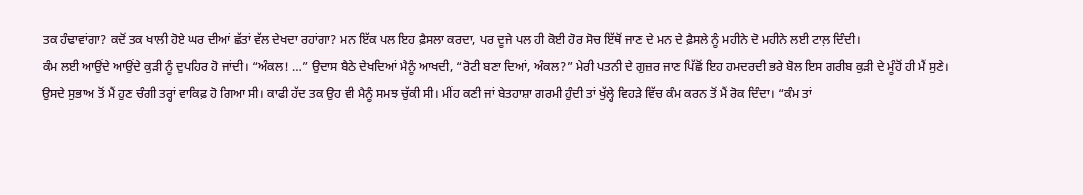ਤਕ ਹੰਢਾਵਾਂਗਾ? ਕਦੋਂ ਤਕ ਖਾਲੀ ਹੋਏ ਘਰ ਦੀਆਂ ਛੱਤਾਂ ਵੱਲ ਦੇਖਦਾ ਰਹਾਂਗਾ? ਮਨ ਇੱਕ ਪਲ ਇਹ ਫ਼ੈਸਲਾ ਕਰਦਾ, ਪਰ ਦੂਜੇ ਪਲ ਹੀ ਕੋਈ ਹੋਰ ਸੋਚ ਇੱਥੋਂ ਜਾਣ ਦੇ ਮਨ ਦੇ ਫ਼ੈਸਲੇ ਨੂੰ ਮਹੀਨੇ ਦੋ ਮਹੀਨੇ ਲਈ ਟਾਲ਼ ਦਿੰਦੀ।
ਕੰਮ ਲਈ ਆਉਂਦੇ ਆਉਂਦੇ ਕੁੜੀ ਨੂੰ ਦੁਪਹਿਰ ਹੋ ਜਾਂਦੀ। “ਅੰਕਲ! …” ਉਦਾਸ ਬੈਠੇ ਦੇਖਦਿਆਂ ਮੈਨੂੰ ਆਖਦੀ, “ਰੋਟੀ ਬਣਾ ਦਿਆਂ, ਅੰਕਲ?” ਮੇਰੀ ਪਤਨੀ ਦੇ ਗੁਜ਼ਰ ਜਾਣ ਪਿੱਛੋਂ ਇਹ ਹਮਦਰਦੀ ਭਰੇ ਬੋਲ ਇਸ ਗਰੀਬ ਕੁੜੀ ਦੇ ਮੂੰਹੋਂ ਹੀ ਮੈਂ ਸੁਣੇ।
ਉਸਦੇ ਸੁਭਾਅ ਤੋਂ ਮੈਂ ਹੁਣ ਚੰਗੀ ਤਰ੍ਹਾਂ ਵਾਕਿਫ਼ ਹੋ ਗਿਆ ਸੀ। ਕਾਫੀ ਹੱਦ ਤਕ ਉਹ ਵੀ ਮੈਨੂੰ ਸਮਝ ਚੁੱਕੀ ਸੀ। ਮੀਂਹ ਕਣੀ ਜਾਂ ਬੇਤਹਾਸ਼ਾ ਗਰਮੀ ਹੁੰਦੀ ਤਾਂ ਖੁੱਲ੍ਹੇ ਵਿਹੜੇ ਵਿੱਚ ਕੰਮ ਕਰਨ ਤੋਂ ਮੈਂ ਰੋਕ ਦਿੰਦਾ। “ਕੰਮ ਤਾਂ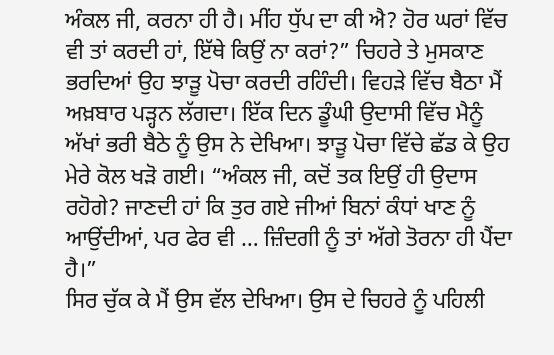ਅੰਕਲ ਜੀ, ਕਰਨਾ ਹੀ ਹੈ। ਮੀਂਹ ਧੁੱਪ ਦਾ ਕੀ ਐ? ਹੋਰ ਘਰਾਂ ਵਿੱਚ ਵੀ ਤਾਂ ਕਰਦੀ ਹਾਂ, ਇੱਥੇ ਕਿਉਂ ਨਾ ਕਰਾਂ?” ਚਿਹਰੇ ਤੇ ਮੁਸਕਾਣ ਭਰਦਿਆਂ ਉਹ ਝਾੜੂ ਪੋਚਾ ਕਰਦੀ ਰਹਿੰਦੀ। ਵਿਹੜੇ ਵਿੱਚ ਬੈਠਾ ਮੈਂ ਅਖ਼ਬਾਰ ਪੜ੍ਹਨ ਲੱਗਦਾ। ਇੱਕ ਦਿਨ ਡੂੰਘੀ ਉਦਾਸੀ ਵਿੱਚ ਮੈਨੂੰ ਅੱਖਾਂ ਭਰੀ ਬੈਠੇ ਨੂੰ ਉਸ ਨੇ ਦੇਖਿਆ। ਝਾੜੂ ਪੋਚਾ ਵਿੱਚੇ ਛੱਡ ਕੇ ਉਹ ਮੇਰੇ ਕੋਲ ਖੜੋ ਗਈ। “ਅੰਕਲ ਜੀ, ਕਦੋਂ ਤਕ ਇਉਂ ਹੀ ਉਦਾਸ ਰਹੋਗੇ? ਜਾਣਦੀ ਹਾਂ ਕਿ ਤੁਰ ਗਏ ਜੀਆਂ ਬਿਨਾਂ ਕੰਧਾਂ ਖਾਣ ਨੂੰ ਆਉਂਦੀਆਂ, ਪਰ ਫੇਰ ਵੀ … ਜ਼ਿੰਦਗੀ ਨੂੰ ਤਾਂ ਅੱਗੇ ਤੋਰਨਾ ਹੀ ਪੈਂਦਾ ਹੈ।”
ਸਿਰ ਚੁੱਕ ਕੇ ਮੈਂ ਉਸ ਵੱਲ ਦੇਖਿਆ। ਉਸ ਦੇ ਚਿਹਰੇ ਨੂੰ ਪਹਿਲੀ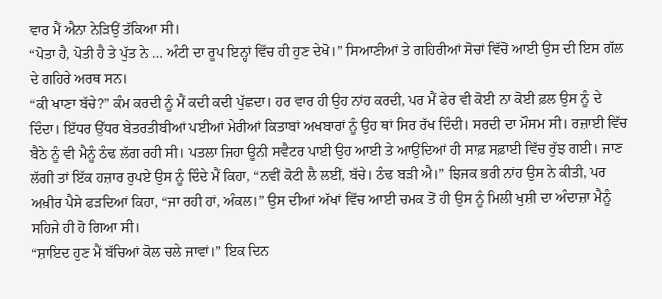ਵਾਰ ਮੈਂ ਐਨਾ ਨੇੜਿਉਂ ਤੱਕਿਆ ਸੀ।
“ਪੋਤਾ ਹੈ, ਪੋਤੀ ਹੈ ਤੇ ਪੁੱਤ ਨੇ … ਅੰਟੀ ਦਾ ਰੂਪ ਇਨ੍ਹਾਂ ਵਿੱਚ ਹੀ ਹੁਣ ਦੇਖੋ।” ਸਿਆਣੀਆਂ ਤੇ ਗਹਿਰੀਆਂ ਸੋਚਾਂ ਵਿੱਚੋਂ ਆਈ ਉਸ ਦੀ ਇਸ ਗੱਲ ਦੇ ਗਹਿਰੇ ਅਰਥ ਸਨ।
“ਕੀ ਖਾਣਾ ਬੱਚੇ?” ਕੰਮ ਕਰਦੀ ਨੂੰ ਮੈਂ ਕਦੀ ਕਦੀ ਪੁੱਛਦਾ। ਹਰ ਵਾਰ ਹੀ ਉਹ ਨਾਂਹ ਕਰਦੀ, ਪਰ ਮੈਂ ਫੇਰ ਵੀ ਕੋਈ ਨਾ ਕੋਈ ਫ਼ਲ ਉਸ ਨੂੰ ਦੇ ਦਿੰਦਾ। ਇੱਧਰ ਉੱਧਰ ਬੇਤਰਤੀਬੀਆਂ ਪਈਆਂ ਮੇਰੀਆਂ ਕਿਤਾਬਾਂ ਅਖਬਾਰਾਂ ਨੂੰ ਉਹ ਥਾਂ ਸਿਰ ਰੱਖ ਦਿੰਦੀ। ਸਰਦੀ ਦਾ ਮੌਸਮ ਸੀ। ਰਜ਼ਾਈ ਵਿੱਚ ਬੈਠੇ ਨੂੰ ਵੀ ਮੈਨੂੰ ਠੰਢ ਲੱਗ ਰਹੀ ਸੀ। ਪਤਲਾ ਜਿਹਾ ਊਨੀ ਸਵੈਟਰ ਪਾਈ ਉਹ ਆਈ ਤੇ ਆਉਂਦਿਆਂ ਹੀ ਸਾਫ਼ ਸਫ਼ਾਈ ਵਿੱਚ ਰੁੱਝ ਗਈ। ਜਾਣ ਲੱਗੀ ਤਾਂ ਇੱਕ ਹਜ਼ਾਰ ਰੁਪਏ ਉਸ ਨੂੰ ਦਿੰਦੇ ਮੈਂ ਕਿਹਾ, “ਨਵੀਂ ਕੋਟੀ ਲੈ ਲਈਂ, ਬੱਚੇ। ਠੰਢ ਬੜੀ ਐ।” ਝਿਜਕ ਭਰੀ ਨਾਂਹ ਉਸ ਨੇ ਕੀਤੀ, ਪਰ ਅਖ਼ੀਰ ਪੈਸੇ ਫੜਦਿਆਂ ਕਿਹਾ, “ਜਾ ਰਹੀ ਹਾਂ, ਅੰਕਲ।” ਉਸ ਦੀਆਂ ਅੱਖਾਂ ਵਿੱਚ ਆਈ ਚਮਕ ਤੋਂ ਹੀ ਉਸ ਨੂੰ ਮਿਲੀ ਖੁਸ਼ੀ ਦਾ ਅੰਦਾਜ਼ਾ ਮੈਨੂੰ ਸਹਿਜੇ ਹੀ ਹੋ ਗਿਆ ਸੀ।
“ਸ਼ਾਇਦ ਹੁਣ ਮੈਂ ਬੱਚਿਆਂ ਕੋਲ ਚਲੇ ਜਾਵਾਂ।” ਇਕ ਦਿਨ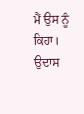ਮੈਂ ਉਸ ਨੂੰ ਕਿਹਾ। ਉਦਾਸ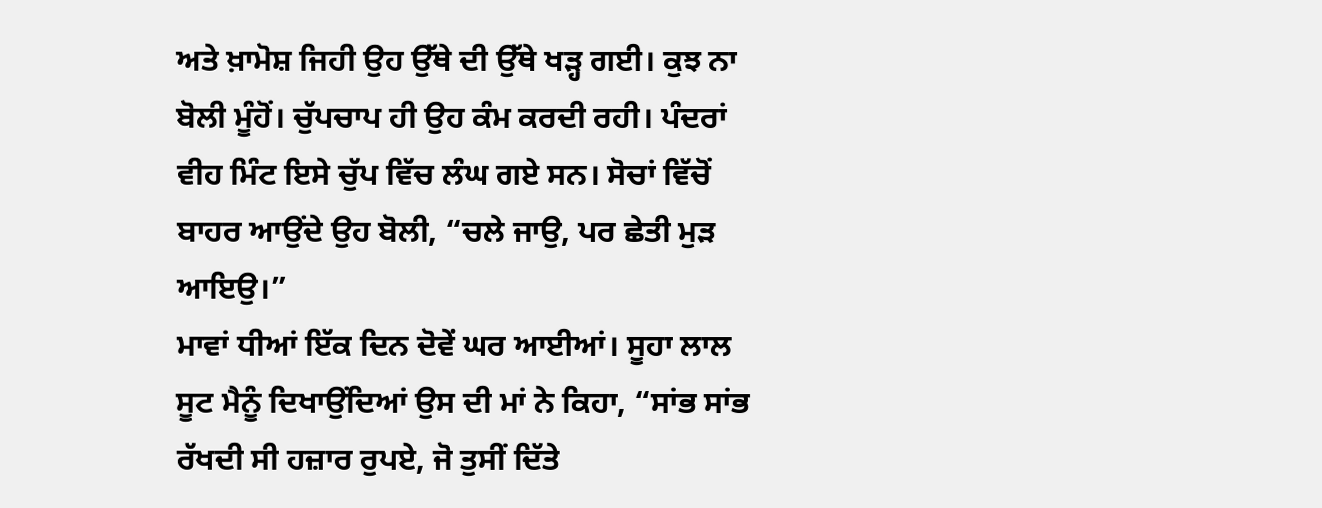ਅਤੇ ਖ਼ਾਮੋਸ਼ ਜਿਹੀ ਉਹ ਉੱਥੇ ਦੀ ਉੱਥੇ ਖੜ੍ਹ ਗਈ। ਕੁਝ ਨਾ ਬੋਲੀ ਮੂੰਹੋਂ। ਚੁੱਪਚਾਪ ਹੀ ਉਹ ਕੰਮ ਕਰਦੀ ਰਹੀ। ਪੰਦਰਾਂ ਵੀਹ ਮਿੰਟ ਇਸੇ ਚੁੱਪ ਵਿੱਚ ਲੰਘ ਗਏ ਸਨ। ਸੋਚਾਂ ਵਿੱਚੋਂ ਬਾਹਰ ਆਉਂਦੇ ਉਹ ਬੋਲੀ, “ਚਲੇ ਜਾਉ, ਪਰ ਛੇਤੀ ਮੁੜ ਆਇਉ।”
ਮਾਵਾਂ ਧੀਆਂ ਇੱਕ ਦਿਨ ਦੋਵੇਂ ਘਰ ਆਈਆਂ। ਸੂਹਾ ਲਾਲ ਸੂਟ ਮੈਨੂੰ ਦਿਖਾਉਂਦਿਆਂ ਉਸ ਦੀ ਮਾਂ ਨੇ ਕਿਹਾ, “ਸਾਂਭ ਸਾਂਭ ਰੱਖਦੀ ਸੀ ਹਜ਼ਾਰ ਰੁਪਏ, ਜੋ ਤੁਸੀਂ ਦਿੱਤੇ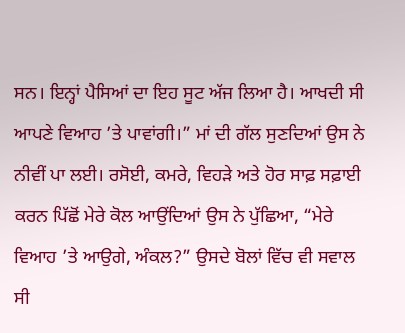ਸਨ। ਇਨ੍ਹਾਂ ਪੈਸਿਆਂ ਦਾ ਇਹ ਸੂਟ ਅੱਜ ਲਿਆ ਹੈ। ਆਖਦੀ ਸੀ ਆਪਣੇ ਵਿਆਹ ’ਤੇ ਪਾਵਾਂਗੀ।” ਮਾਂ ਦੀ ਗੱਲ ਸੁਣਦਿਆਂ ਉਸ ਨੇ ਨੀਵੀਂ ਪਾ ਲਈ। ਰਸੋਈ, ਕਮਰੇ, ਵਿਹੜੇ ਅਤੇ ਹੋਰ ਸਾਫ਼ ਸਫ਼ਾਈ ਕਰਨ ਪਿੱਛੋਂ ਮੇਰੇ ਕੋਲ ਆਉਂਦਿਆਂ ਉਸ ਨੇ ਪੁੱਛਿਆ, “ਮੇਰੇ ਵਿਆਹ ’ਤੇ ਆਉਗੇ, ਅੰਕਲ?” ਉਸਦੇ ਬੋਲਾਂ ਵਿੱਚ ਵੀ ਸਵਾਲ ਸੀ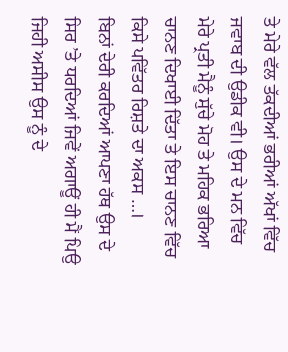ਤੇ ਮੇਰੇ ਵੱਲ ਤੱਕਦੀਆਂ ਭਰੀਆਂ ਅੱਖਾਂ ਵਿੱਚ ਜਵਾਬ ਦੀ ਉਡੀਕ ਵੀ। ਉਸ ਦੇ ਮਨ ਵਿੱਚ ਮੇਰੇ ਪ੍ਰਤੀ ਮੈਨੂੰ ਸੁੱਚੇ ਮੋਹ ਤੇ ਮਹਿਕ ਭਰਿਆ ਚਾਨਣ ਦਿਖਾਈ ਦਿੱਤਾ ਤੇ ਇਸ ਚਾਨਣ ਵਿੱਚ ਕਿਸੇ ਪਵਿੱਤਰ ਰਿਸ਼ਤੇ ਦਾ ਅਕਸ …।
ਬਿਨਾਂ ਦੇਰੀ ਕਰਦਿਆਂ ਆਪਣਾ ਹੱਥ ਉਸ ਦੇ ਸਿਰ ’ਤੇ ਧਰਦਿਆਂ ਜਿਵੇਂ ਅਗਾਊਂ ਹੀ ਮੈਂ ਪਿਉ ਜਿਹੀ ਅਸੀਸ ਉਸ ਨੂੰ ਦੇ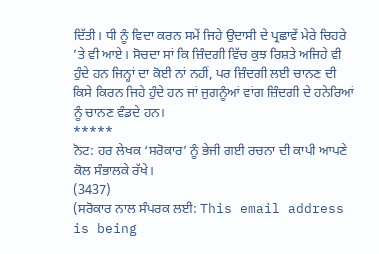ਦਿੱਤੀ। ਧੀ ਨੂੰ ਵਿਦਾ ਕਰਨ ਸਮੇਂ ਜਿਹੇ ਉਦਾਸੀ ਦੇ ਪ੍ਰਛਾਵੇਂ ਮੇਰੇ ਚਿਹਰੇ ’ਤੇ ਵੀ ਆਏ। ਸੋਚਦਾ ਸਾਂ ਕਿ ਜ਼ਿੰਦਗੀ ਵਿੱਚ ਕੁਝ ਰਿਸ਼ਤੇ ਅਜਿਹੇ ਵੀ ਹੁੰਦੇ ਹਨ ਜਿਨ੍ਹਾਂ ਦਾ ਕੋਈ ਨਾਂ ਨਹੀਂ, ਪਰ ਜ਼ਿੰਦਗੀ ਲਈ ਚਾਨਣ ਦੀ ਕਿਸੇ ਕਿਰਨ ਜਿਹੇ ਹੁੰਦੇ ਹਨ ਜਾਂ ਜੁਗਨੂੰਆਂ ਵਾਂਗ ਜ਼ਿੰਦਗੀ ਦੇ ਹਨੇਰਿਆਂ ਨੂੰ ਚਾਨਣ ਵੰਡਦੇ ਹਨ।
*****
ਨੋਟ: ਹਰ ਲੇਖਕ ‘ਸਰੋਕਾਰ’ ਨੂੰ ਭੇਜੀ ਗਈ ਰਚਨਾ ਦੀ ਕਾਪੀ ਆਪਣੇ ਕੋਲ ਸੰਭਾਲਕੇ ਰੱਖੇ।
(3437)
(ਸਰੋਕਾਰ ਨਾਲ ਸੰਪਰਕ ਲਈ: This email address is being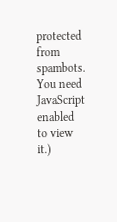protected from spambots. You need JavaScript enabled to view it.)